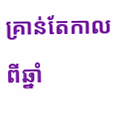គ្រាន់តែកាលពីឆ្នាំ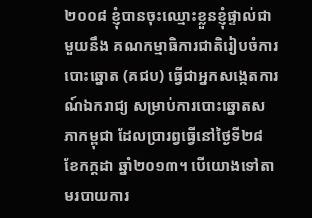២០០៨ ខ្ញុំបានចុះឈ្មោះខ្លួនខ្ញុំផ្ទាល់ជាមួយនឹង គណកម្មាធិការជាតិរៀបចំការបោះឆ្នោត (គជប) ធ្វើជាអ្នកសង្កេតការណ៍ឯករាជ្យ សម្រាប់ការបោះឆ្នោតសភាកម្ពុជា ដែលប្រារព្វធ្វើនៅថ្ងៃទី២៨ ខែកក្តដា ឆ្នាំ២០១៣។ បើយោងទៅតាមរបាយការ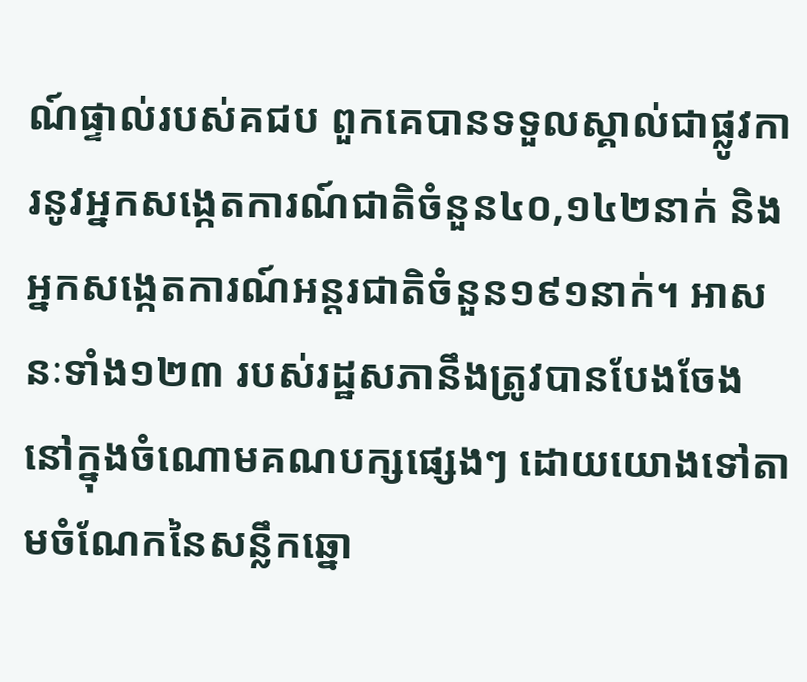ណ៍ផ្ទាល់របស់គជប ពួកគេបានទទួលស្គាល់ជាផ្លូវការនូវអ្នកសង្កេតការណ៍ជាតិចំនួន៤០,១៤២នាក់ និងអ្នកសង្កេតការណ៍អន្តរជាតិចំនួន១៩១នាក់។ អាសនៈទាំង១២៣ របស់រដ្ឋសភានឹងត្រូវបានបែងចែង នៅក្នុងចំណោមគណបក្សផ្សេងៗ ដោយយោងទៅតាមចំណែកនៃសន្លឹកឆ្នោ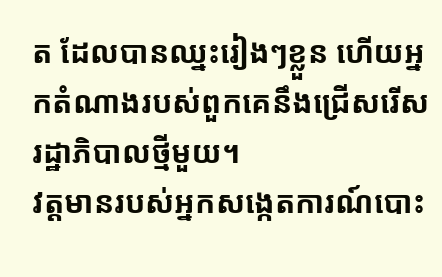ត ដែលបានឈ្នះរៀងៗខ្លួន ហើយអ្នកតំណាងរបស់ពួកគេនឹងជ្រើសរើសរដ្ឋាភិបាលថ្មីមួយ។
វត្តមានរបស់អ្នកសង្កេតការណ៍បោះ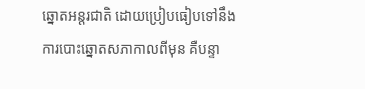ឆ្នោតអន្តរជាតិ ដោយប្រៀបធៀបទៅនឹងការបោះឆ្នោតសភាកាលពីមុន គឺបន្ទា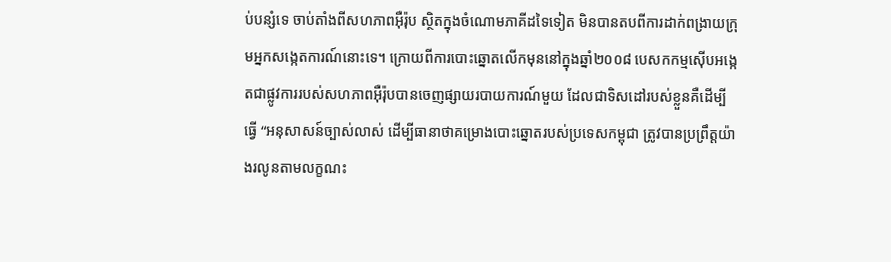ប់បន្សំទេ ចាប់តាំងពីសហភាពអ៊ឺរ៉ុប ស្ថិតក្នុងចំណោមភាគីដទៃទៀត មិនបានតបពីការដាក់ពង្រាយក្រុមអ្នកសង្កេតការណ៍នោះទេ។ ក្រោយពីការបោះឆ្នោតលើកមុននៅក្នុងឆ្នាំ២០០៨ បេសកកម្មស៊ើបអង្កេតជាផ្លូវការរបស់សហភាពអ៊ឺរ៉ុបបានចេញផ្សាយរបាយការណ៍មួយ ដែលជាទិសដៅរបស់ខ្លួនគឺដើម្បីធ្វើ “អនុសាសន៍ច្បាស់លាស់ ដើម្បីធានាថាគម្រោងបោះឆ្នោតរបស់ប្រទេសកម្ពុជា ត្រូវបានប្រព្រឹត្តយ៉ាងរលូនតាមលក្ខណះ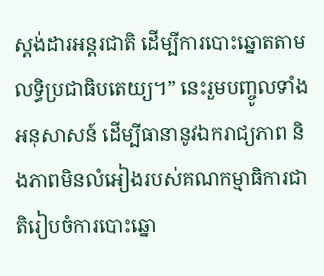ស្តង់ដារអន្តរជាតិ ដើម្បីការបោះឆ្នោតតាមលទ្ធិប្រជាធិបតេយ្យ។” នេះរួមបញ្ចូលទាំងអនុសាសន៍ ដើម្បីធានានូវឯករាជ្យភាព និងភាពមិនលំអៀងរបស់គណកម្មាធិការជាតិរៀបចំការបោះឆ្នោ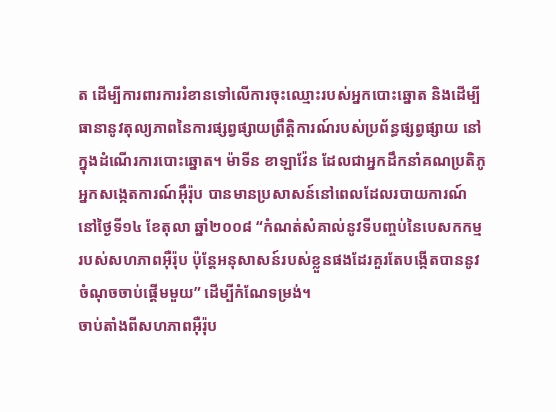ត ដើម្បីការពារការរំខានទៅលើការចុះឈ្មោះរបស់អ្នកបោះឆ្នោត និងដើម្បីធានានូវតុល្យភាពនៃការផ្សព្វផ្សាយព្រឹត្តិការណ៍របស់ប្រព័ន្ធផ្សព្វផ្សាយ នៅក្នុងដំណើរការបោះឆ្នោត។ ម៉ាទីន ខាឡាវ៉ែន ដែលជាអ្នកដឹកនាំគណប្រតិភូអ្នកសង្កេតការណ៍អ៊ឹរ៉ុប បានមានប្រសាសន៍នៅពេលដែលរបាយការណ៍នៅថ្ងៃទី១៤ ខែតុលា ឆ្នាំ២០០៨ “កំណត់សំគាល់នូវទីបញ្ចប់នៃបេសកកម្មរបស់សហភាពអ៊ឺរ៉ុប ប៉ុន្តែអនុសាសន៍របស់ខ្លួនផងដែរគួរតែបង្កើតបាននូវចំណុចចាប់ផ្តើមមួយ” ដើម្បីកំណែទម្រង់។
ចាប់តាំងពីសហភាពអ៊ឺរ៉ុប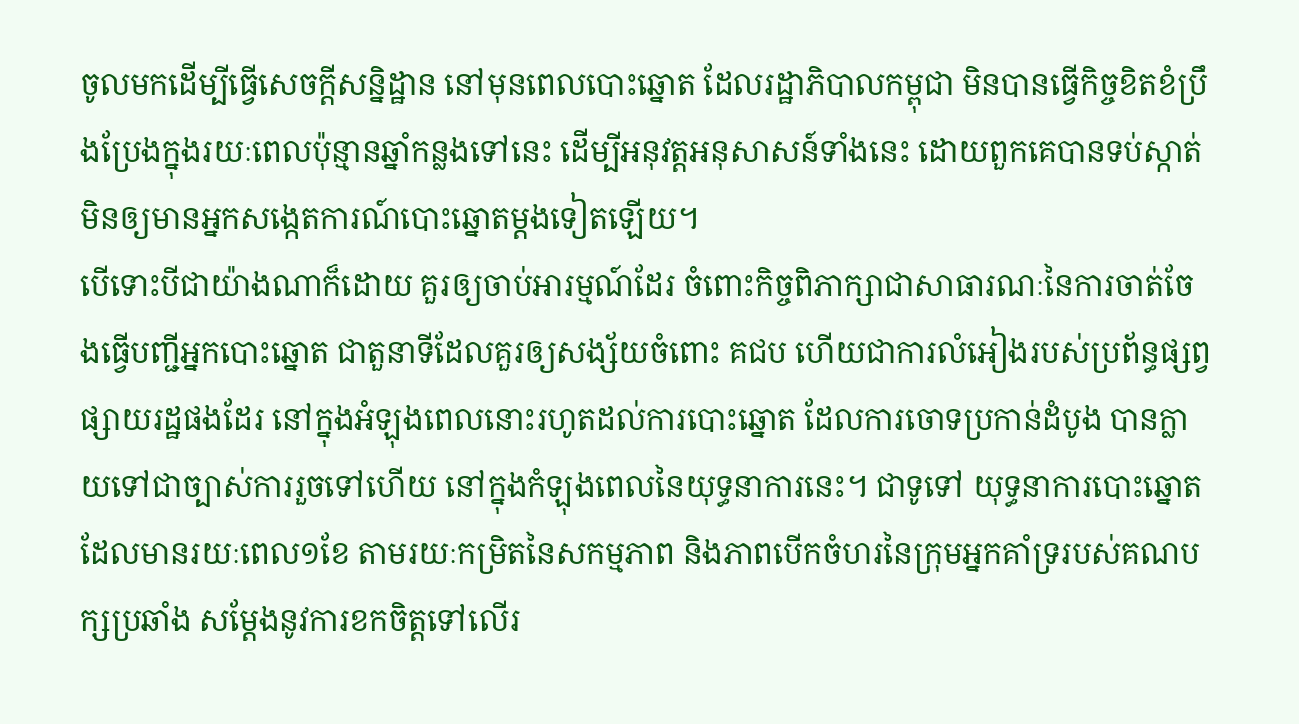ចូលមកដើម្បីធ្វើសេចក្តីសន្និដ្ឋាន នៅមុនពេលបោះឆ្នោត ដែលរដ្ឋាភិបាលកម្ពុជា មិនបានធ្វើកិច្ចខិតខំប្រឹងប្រែងក្នុងរយៈពេលប៉ុន្មានឆ្នាំកន្លងទៅនេះ ដើម្បីអនុវត្តអនុសាសន៍ទាំងនេះ ដោយពួកគេបានទប់ស្កាត់មិនឲ្យមានអ្នកសង្កេតការណ៍បោះឆ្នោតម្តងទៀតឡើយ។
បើទោះបីជាយ៉ាងណាក៏ដោយ គួរឲ្យចាប់អារម្មណ៍ដែរ ចំពោះកិច្ចពិភាក្សាជាសាធារណៈនៃការចាត់ចែងធ្វើបញ្ជីអ្នកបោះឆ្នោត ជាតួនាទីដែលគួរឲ្យសង្ស័យចំពោះ គជប ហើយជាការលំអៀងរបស់ប្រព័ន្ធផ្សព្វផ្សាយរដ្ឋផងដែរ នៅក្នុងអំឡុងពេលនោះរហូតដល់ការបោះឆ្នោត ដែលការចោទប្រកាន់ដំបូង បានក្លាយទៅជាច្បាស់ការរួចទៅហើយ នៅក្នុងកំឡុងពេលនៃយុទ្ធនាការនេះ។ ជាទូទៅ យុទ្ធនាការបោះឆ្នោតដែលមានរយៈពេល១ខែ តាមរយៈកម្រិតនៃសកម្មភាព និងភាពបើកចំហរនៃក្រុមអ្នកគាំទ្ររបស់គណបក្សប្រឆាំង សម្តែងនូវការខកចិត្តទៅលើរ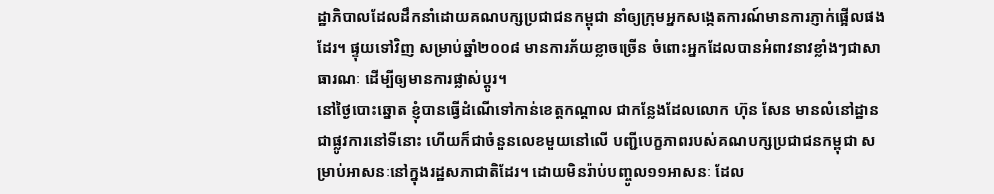ដ្ឋាភិបាលដែលដឹកនាំដោយគណបក្សប្រជាជនកម្ពុជា នាំឲ្យក្រុមអ្នកសង្កេតការណ៍មានការភ្ញាក់ផ្អើលផងដែរ។ ផ្ទុយទៅវិញ សម្រាប់ឆ្នាំ២០០៨ មានការភ័យខ្លាចច្រើន ចំពោះអ្នកដែលបានអំពាវនាវខ្លាំងៗជាសាធារណៈ ដើម្បីឲ្យមានការផ្លាស់ប្តូរ។
នៅថ្ងៃបោះឆ្នោត ខ្ញុំបានធ្វើដំណើទៅកាន់ខេត្តកណ្តាល ជាកន្លែងដែលលោក ហ៊ុន សែន មានលំនៅដ្ឋានជាផ្លូវការនៅទីនោះ ហើយក៏ជាចំនួនលេខមួយនៅលើ បញ្ជីបេក្ខភាពរបស់គណបក្សប្រជាជនកម្ពុជា សម្រាប់អាសនៈនៅក្នុងរដ្ឋសភាជាតិដែរ។ ដោយមិនរ៉ាប់បញ្ចូល១១អាសនៈ ដែល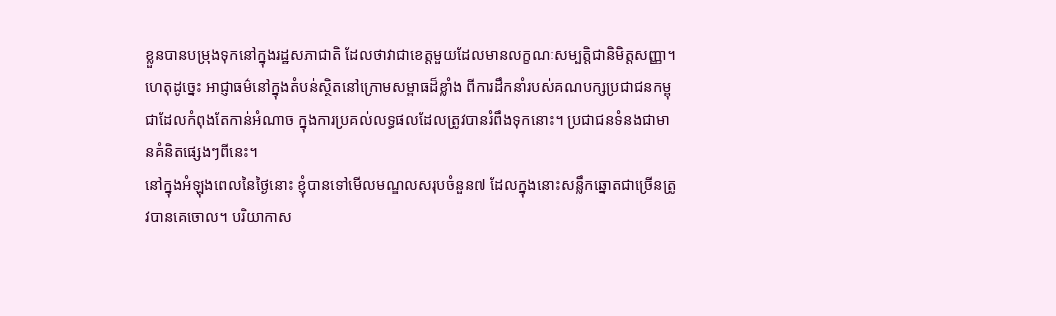ខ្លួនបានបម្រុងទុកនៅក្នុងរដ្ឋសភាជាតិ ដែលថាវាជាខេត្តមួយដែលមានលក្ខណៈសម្បត្តិជានិមិត្តសញ្ញា។ ហេតុដូច្នេះ អាជ្ញាធម៌នៅក្នុងតំបន់ស្ថិតនៅក្រោមសម្ពាធដ៏ខ្លាំង ពីការដឹកនាំរបស់គណបក្សប្រជាជនកម្ពុជាដែលកំពុងតែកាន់អំណាច ក្នុងការប្រគល់លទ្ធផលដែលត្រូវបានរំពឹងទុកនោះ។ ប្រជាជនទំនងជាមានគំនិតផ្សេងៗពីនេះ។
នៅក្នុងអំឡុងពេលនៃថ្ងៃនោះ ខ្ញុំបានទៅមើលមណ្ឌលសរុបចំនួន៧ ដែលក្នុងនោះសន្លឹកឆ្នោតជាច្រើនត្រូវបានគេចោល។ បរិយាកាស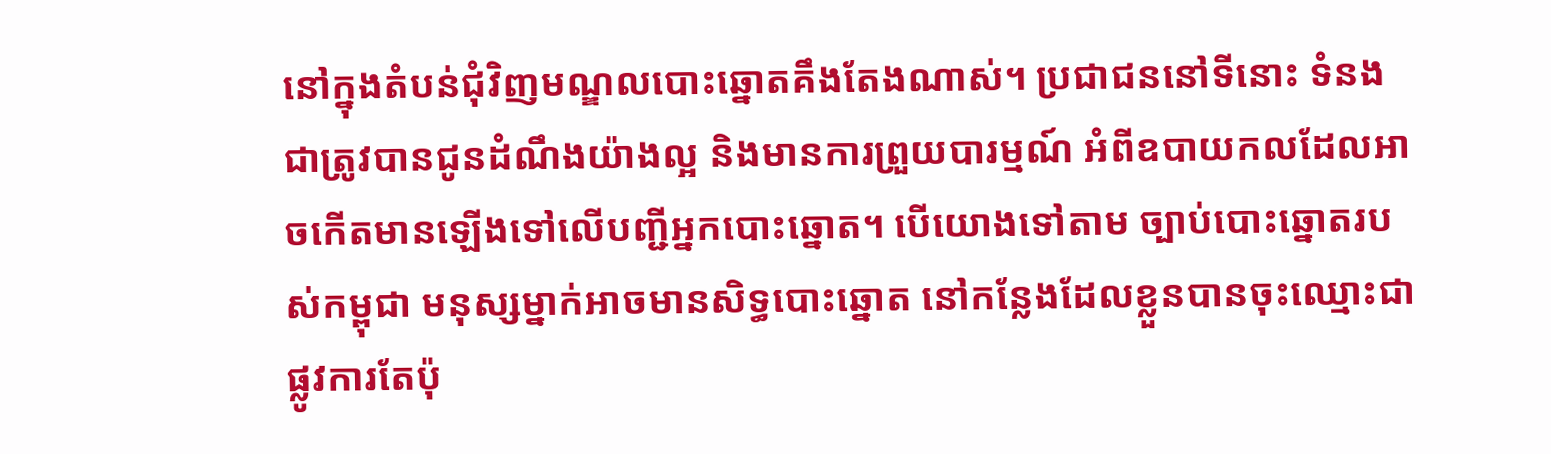នៅក្នុងតំបន់ជុំវិញមណ្ឌលបោះឆ្នោតគឹងតែងណាស់។ ប្រជាជននៅទីនោះ ទំនងជាត្រូវបានជូនដំណឹងយ៉ាងល្អ និងមានការព្រួយបារម្មណ៍ អំពីឧបាយកលដែលអាចកើតមានឡើងទៅលើបញ្ជីអ្នកបោះឆ្នោត។ បើយោងទៅតាម ច្បាប់បោះឆ្នោតរបស់កម្ពុជា មនុស្សម្នាក់អាចមានសិទ្ធបោះឆ្នោត នៅកន្លែងដែលខ្លួនបានចុះឈ្មោះជាផ្លូវការតែប៉ុ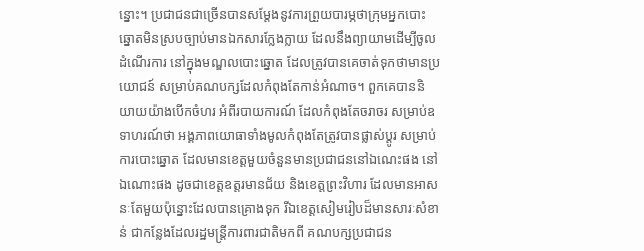ន្នោះ។ ប្រជាជនជាច្រើនបានសម្តែងនូវការព្រួយបារម្ភថាក្រុមអ្នកបោះឆ្នោតមិនស្របច្បាប់មានឯកសារក្លែងក្លាយ ដែលនឹងព្យាយាមដើម្បីចូលដំណើរការ នៅក្នុងមណ្ឌលបោះឆ្នោត ដែលត្រូវបានគេចាត់ទុកថាមានប្រយោជន៍ សម្រាប់គណបក្សដែលកំពុងតែកាន់អំណាច។ ពួកគេបាននិយាយយ៉ាងបើកចំហរ អំពីរបាយការណ៍ ដែលកំពុងតែចរាចរ សម្រាប់ឧទាហរណ៍ថា អង្គភាពយោធាទាំងមូលកំពុងតែត្រូវបានផ្លាស់ប្តូរ សម្រាប់ការបោះឆ្នោត ដែលមានខេត្តមួយចំនួនមានប្រជាជននៅឯណេះផង នៅឯណោះផង ដូចជាខេត្តឧត្តរមានជ័យ និងខេត្តព្រះវិហារ ដែលមានអាសនៈតែមួយប៉ុន្នោះដែលបានគ្រោងទុក រីឯខេត្តសៀមរៀបដ៏មានសារៈសំខាន់ ជាកន្លែងដែលរដ្ឋមន្ត្រីការពារជាតិមកពី គណបក្សប្រជាជន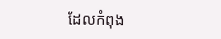ដែលកំពុង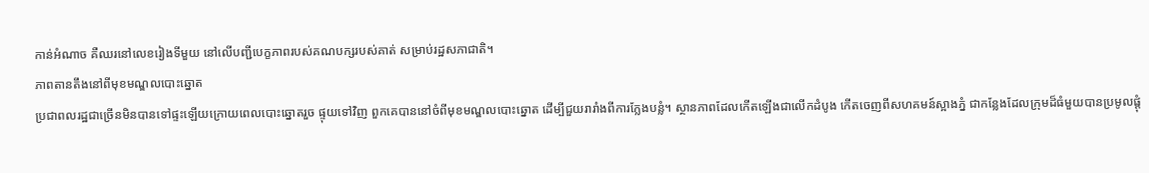កាន់អំណាច គឺឈរនៅលេខរៀងទីមួយ នៅលើបញ្ជីបេក្ខភាពរបស់គណបក្សរបស់គាត់ សម្រាប់រដ្ឋសភាជាតិ។
ភាពតានតឹងនៅពីមុខមណ្ឌលបោះឆ្នោត
ប្រជាពលរដ្ឋជាច្រើនមិនបានទៅផ្ទះឡើយក្រោយពេលបោះឆ្នោតរួច ផ្ទុយទៅវិញ ពួកគេបាននៅចំពីមុខមណ្ឌលបោះឆ្នោត ដើម្បីជួយរារាំងពីការក្លែងបន្លំ។ ស្ថានភាពដែលកើតឡើងជាលើកដំបូង កើតចេញពីសហគមន៍ស្អាងភ្នំ ជាកន្លែងដែលក្រុមដ៏ធំមួយបានប្រមូលផ្តុំ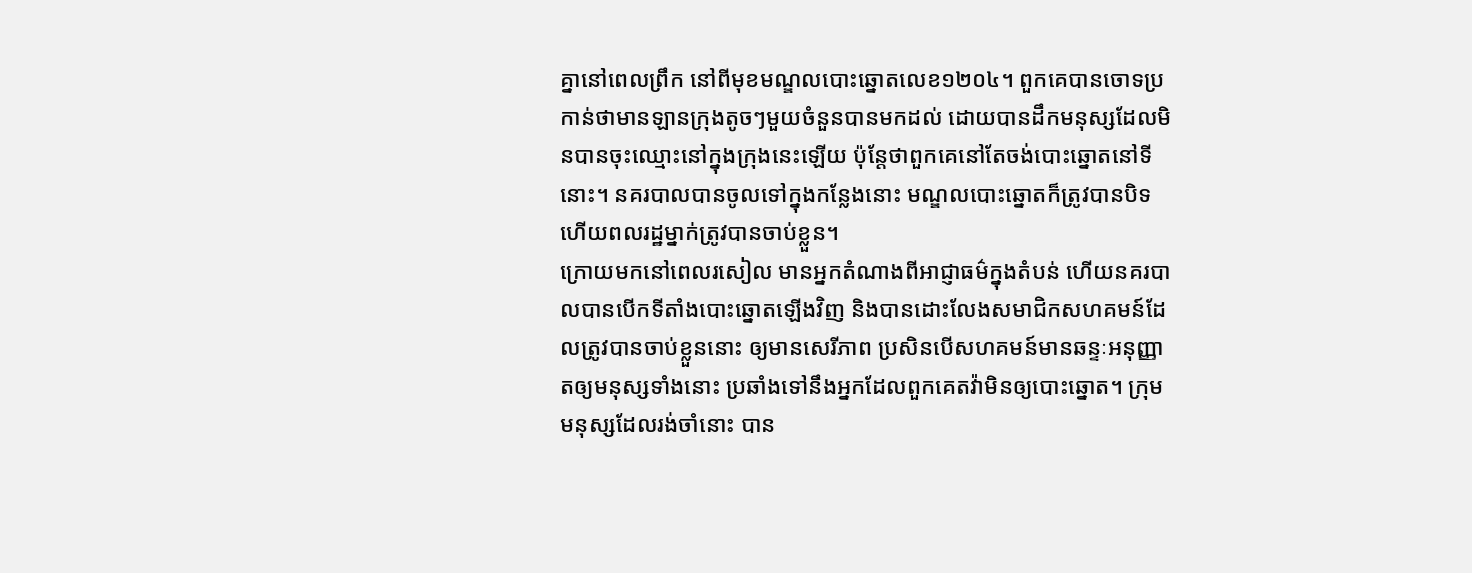គ្នានៅពេលព្រឹក នៅពីមុខមណ្ឌលបោះឆ្នោតលេខ១២០៤។ ពួកគេបានចោទប្រកាន់ថាមានឡានក្រុងតូចៗមួយចំនួនបានមកដល់ ដោយបានដឹកមនុស្សដែលមិនបានចុះឈ្មោះនៅក្នុងក្រុងនេះឡើយ ប៉ុន្តែថាពួកគេនៅតែចង់បោះឆ្នោតនៅទីនោះ។ នគរបាលបានចូលទៅក្នុងកន្លែងនោះ មណ្ឌលបោះឆ្នោតក៏ត្រូវបានបិទ ហើយពលរដ្ឋម្នាក់ត្រូវបានចាប់ខ្លួន។
ក្រោយមកនៅពេលរសៀល មានអ្នកតំណាងពីអាជ្ញាធម៌ក្នុងតំបន់ ហើយនគរបាលបានបើកទីតាំងបោះឆ្នោតឡើងវិញ និងបានដោះលែងសមាជិកសហគមន៍ដែលត្រូវបានចាប់ខ្លួននោះ ឲ្យមានសេរីភាព ប្រសិនបើសហគមន៍មានឆន្ទៈអនុញ្ញាតឲ្យមនុស្សទាំងនោះ ប្រឆាំងទៅនឹងអ្នកដែលពួកគេតវ៉ាមិនឲ្យបោះឆ្នោត។ ក្រុមមនុស្សដែលរង់ចាំនោះ បាន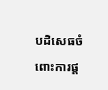បដិសេធចំពោះការផ្ត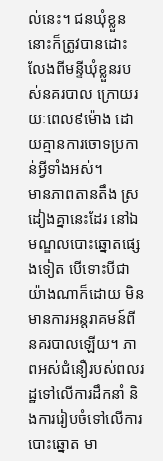ល់នេះ។ ជនឃុំខ្លួននោះក៏ត្រូវបានដោះលែងពីមន្ទីឃុំខ្លួនរបស់នគរបាល ក្រោយរយៈពេល៩ម៉ោង ដោយគ្មានការចោទប្រកាន់អ្វីទាំងអស់។
មានភាពតានតឹង ស្រដៀងគ្នានេះដែរ នៅឯមណ្ឌលបោះឆ្នោតផ្សេងទៀត បើទោះបីជា យ៉ាងណាក៏ដោយ មិនមានការអន្តរាគមន៍ពីនគរបាលឡើយ។ ភាពអស់ជំនឿរបស់ពលរដ្ឋទៅលើការដឹកនាំ និងការរៀបចំទៅលើការបោះឆ្នោត មា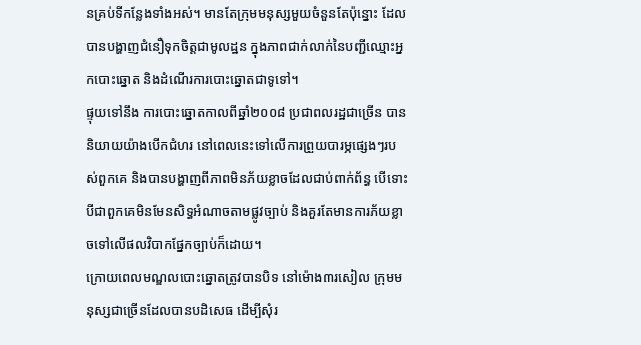នគ្រប់ទីកន្លែងទាំងអស់។ មានតែក្រុមមនុស្សមួយចំនួនតែប៉ុន្នោះ ដែលបានបង្ហាញជំនឿទុកចិត្តជាមូលដ្ឋន ក្នុងភាពជាក់លាក់នៃបញ្ជីឈ្មោះអ្នកបោះឆ្នោត និងដំណើរការបោះឆ្នោតជាទូទៅ។
ផ្ទុយទៅនឹង ការបោះឆ្នោតកាលពីឆ្នាំ២០០៨ ប្រជាពលរដ្ឋជាច្រើន បាននិយាយយ៉ាងបើកជំហរ នៅពេលនេះទៅលើការព្រួយបារម្ភផ្សេងៗរបស់ពួកគេ និងបានបង្ហាញពីភាពមិនភ័យខ្លាចដែលជាប់ពាក់ព័ន្ធ បើទោះបីជាពួកគេមិនមែនសិទ្ធអំណាចតាមផ្លូវច្បាប់ និងគួរតែមានការភ័យខ្លាចទៅលើផលវិបាកផ្នែកច្បាប់ក៏ដោយ។
ក្រោយពេលមណ្ឌលបោះឆ្នោតត្រូវបានបិទ នៅម៉ោង៣រសៀល ក្រុមមនុស្សជាច្រើនដែលបានបដិសេធ ដើម្បីសុំរ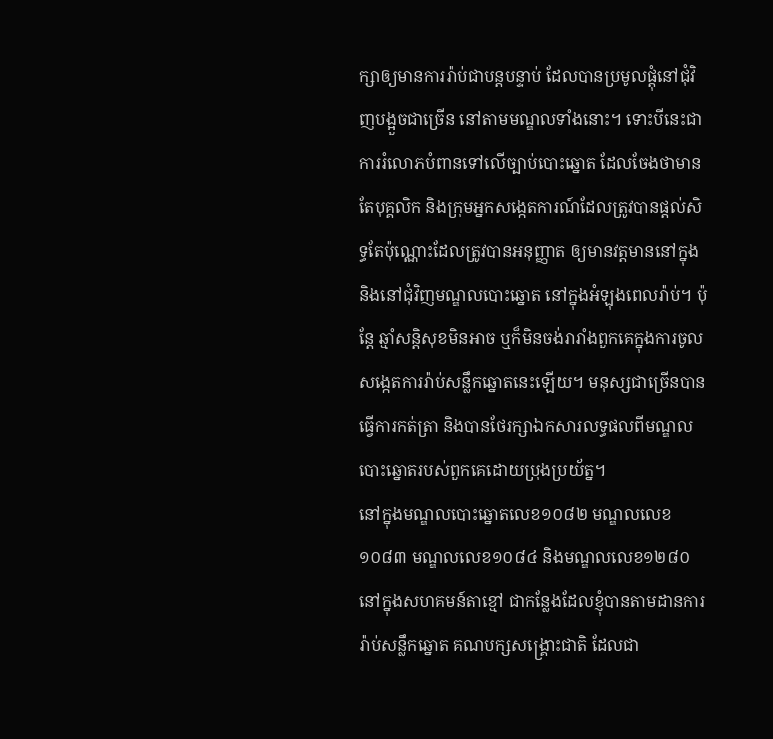ក្សាឲ្យមានការរ៉ាប់ជាបន្តបន្ទាប់ ដែលបានប្រមូលផ្តុំនៅជុំវិញបង្អួចជាច្រើន នៅតាមមណ្ឌលទាំងនោះ។ ទោះបីនេះជាការរំលោភបំពានទៅលើច្បាប់បោះឆ្នោត ដែលចែងថាមានតែបុគ្គលិក និងក្រុមអ្នកសង្កេតការណ៍ដែលត្រូវបានផ្តល់សិទ្ធតែប៉ុណ្ណោះដែលត្រូវបានអនុញ្ញាត ឲ្យមានវត្តមាននៅក្នុង និងនៅជុំវិញមណ្ឌលបោះឆ្នោត នៅក្នុងអំឡុងពេលរ៉ាប់។ ប៉ុន្តែ ឆ្មាំសន្តិសុខមិនអាច ឬក៏មិនចង់រារាំងពួកគេក្នុងការចូលសង្កេតការរ៉ាប់សន្លឹកឆ្នោតនេះឡើយ។ មនុស្សជាច្រើនបានធ្វើការកត់ត្រា និងបានថែរក្សាឯកសារលទ្ធផលពីមណ្ឌលបោះឆ្នោតរបស់ពួកគេដោយប្រុងប្រយ័ត្ន។
នៅក្នុងមណ្ឌលបោះឆ្នោតលេខ១០៨២ មណ្ឌលលេខ១០៨៣ មណ្ឌលលេខ១០៨៤ និងមណ្ឌលលេខ១២៨០ នៅក្នុងសហគមន៍តាខ្មៅ ជាកន្លែងដែលខ្ញុំបានតាមដានការរ៉ាប់សន្លឹកឆ្នោត គណបក្សសង្គ្រោះជាតិ ដែលជា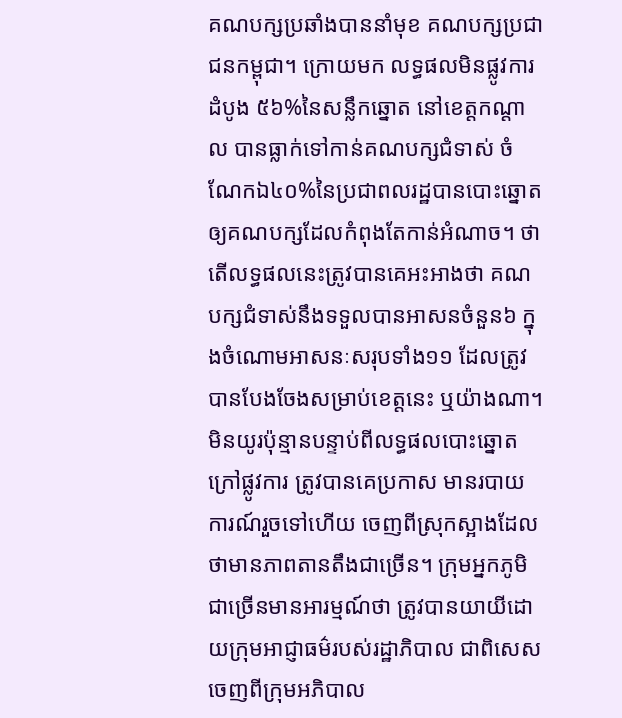គណបក្សប្រឆាំងបាននាំមុខ គណបក្សប្រជាជនកម្ពុជា។ ក្រោយមក លទ្ធផលមិនផ្លូវការដំបូង ៥៦%នៃសន្លឹកឆ្នោត នៅខេត្តកណ្ដាល បានធ្លាក់ទៅកាន់គណបក្សជំទាស់ ចំណែកឯ៤០%នៃប្រជាពលរដ្ឋបានបោះឆ្នោតឲ្យគណបក្សដែលកំពុងតែកាន់អំណាច។ ថាតើលទ្ធផលនេះត្រូវបានគេអះអាងថា គណបក្សជំទាស់នឹងទទួលបានអាសនចំនួន៦ ក្នុងចំណោមអាសនៈសរុបទាំង១១ ដែលត្រូវបានបែងចែងសម្រាប់ខេត្តនេះ ឬយ៉ាងណា។
មិនយូរប៉ុន្មានបន្ទាប់ពីលទ្ធផលបោះឆ្នោតក្រៅផ្លូវការ ត្រូវបានគេប្រកាស មានរបាយការណ៍រួចទៅហើយ ចេញពីស្រុកស្អាងដែលថាមានភាពតានតឹងជាច្រើន។ ក្រុមអ្នកភូមិជាច្រើនមានអារម្មណ៍ថា ត្រូវបានយាយីដោយក្រុមអាជ្ញាធម៌របស់រដ្ឋាភិបាល ជាពិសេស ចេញពីក្រុមអភិបាល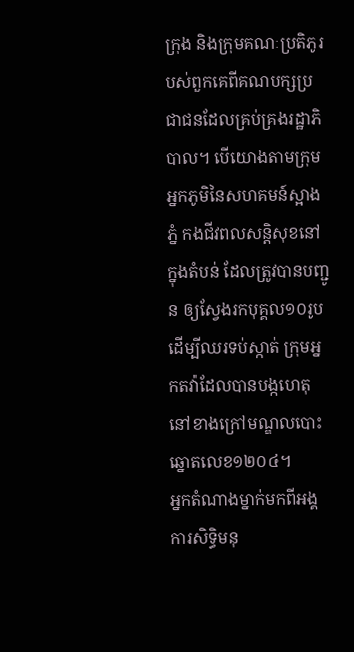ក្រុង និងក្រុមគណៈប្រតិភូរបស់ពួកគេពីគណបក្សប្រជាជនដែលគ្រប់គ្រងរដ្ឋាភិបាល។ បើយោងតាមក្រុមអ្នកភូមិនៃសហគមន៍ស្អាងភ្នំ កងជីវពលសន្តិសុខនៅក្នុងតំបន់ ដែលត្រូវបានបញ្ជូន ឲ្យស្វែងរកបុគ្គល១០រូប ដើម្បីឈរទប់ស្កាត់ ក្រុមអ្នកតវ៉ាដែលបានបង្កហេតុ នៅខាងក្រៅមណ្ឌលបោះឆ្នោតលេខ១២០៤។
អ្នកតំណាងម្នាក់មកពីអង្គការសិទ្ធិមនុ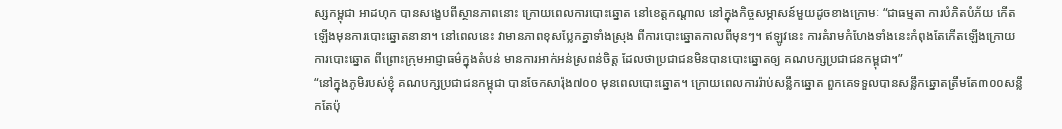ស្សកម្ពុជា អាដហុក បានសង្ខេបពីស្ថានភាពនោះ ក្រោយពេលការបោះឆ្នោត នៅខេត្តកណ្តាល នៅក្នុងកិច្ចសម្ភាសន៍មួយដូចខាងក្រោមៈ “ជាធម្មតា ការបំភិតបំភ័យ កើតឡើងមុនការបោះឆ្នោតនានា។ នៅពេលនេះ វាមានភាពខុសប្លែកគ្នាទាំងស្រុង ពីការបោះឆ្នោតកាលពីមុនៗ។ ឥឡូវនេះ ការគំរាមកំហែងទាំងនេះកំពុងតែកើតឡើងក្រោយការបោះឆ្នោត ពីព្រោះក្រុមអាជ្ញាធម៌ក្នុងតំបន់ មានការអាក់អន់ស្រពន់ចិត្ត ដែលថាប្រជាជនមិនបានបោះឆ្នោតឲ្យ គណបក្សប្រជាជនកម្ពុជា។”
“នៅក្នុងភូមិរបស់ខ្ញុំ គណបក្សប្រជាជនកម្ពុជា បានចែកសារ៉ុង៧០០ មុនពេលបោះឆ្នោត។ ក្រោយពេលការរ៉ាប់សន្លឹកឆ្នោត ពួកគេទទួលបានសន្លឹកឆ្នោតត្រឹមតែ៣០០សន្លឹកតែប៉ុ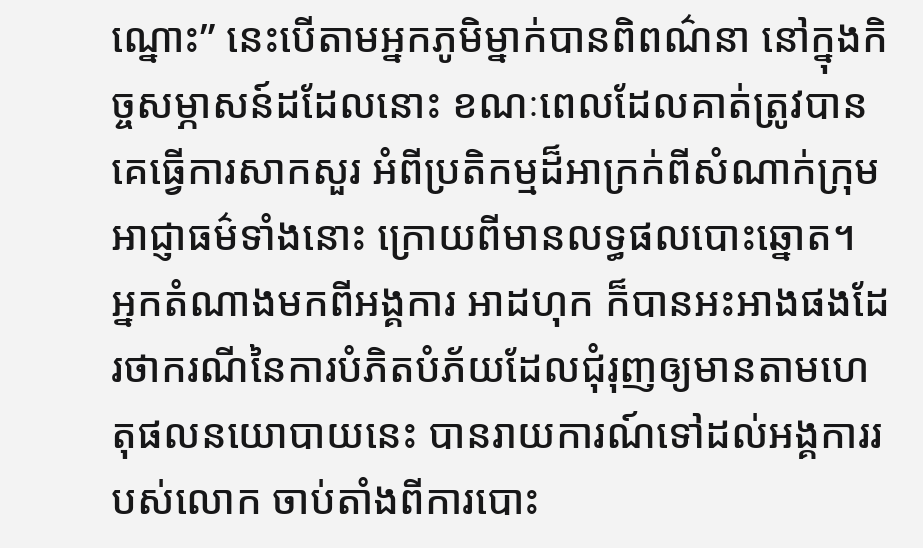ណ្នោះ” នេះបើតាមអ្នកភូមិម្នាក់បានពិពណ៌នា នៅក្នុងកិច្ចសម្ភាសន៍ដដែលនោះ ខណៈពេលដែលគាត់ត្រូវបានគេធ្វើការសាកសួរ អំពីប្រតិកម្មដ៏អាក្រក់ពីសំណាក់ក្រុមអាជ្ញាធម៌ទាំងនោះ ក្រោយពីមានលទ្ធផលបោះឆ្នោត។
អ្នកតំណាងមកពីអង្គការ អាដហុក ក៏បានអះអាងផងដែរថាករណីនៃការបំភិតបំភ័យដែលជុំរុញឲ្យមានតាមហេតុផលនយោបាយនេះ បានរាយការណ៍ទៅដល់អង្គការរបស់លោក ចាប់តាំងពីការបោះ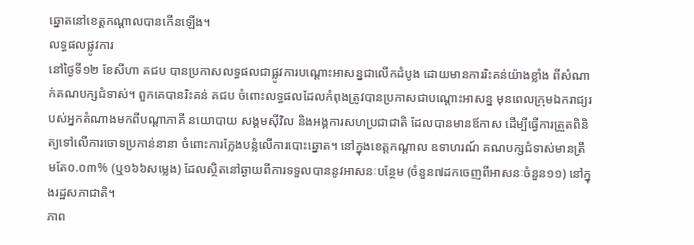ឆ្នោតនៅខេត្តកណ្តាលបានកើនឡើង។
លទ្ធផលផ្លូវការ
នៅថ្ងៃទី១២ ខែសីហា គជប បានប្រកាសលទ្ធផលជាផ្លូវការបណ្តោះអាសន្នជាលើកដំបូង ដោយមានការរិះគន់យ៉ាងខ្លាំង ពីសំណាក់គណបក្សជំទាស់។ ពួកគេបានរិះគន់ គជប ចំពោះលទ្ធផលដែលកំពុងត្រូវបានប្រកាសជាបណ្តោះអាសន្ន មុនពេលក្រុមឯករាជ្យរបស់អ្នកតំណាងមកពីបណ្តាភាគី នយោបាយ សង្គមស៊ីវិល និងអង្គការសហប្រជាជាតិ ដែលបានមានឪកាស ដើម្បីធ្វើការត្រួតពិនិត្យទៅលើការចោទប្រកាន់នានា ចំពោះការក្លែងបន្លំលើការបោះឆ្នោត។ នៅក្នុងខេត្តកណ្តាល ឧទាហរណ៍ គណបក្សជំទាស់មានត្រឹមតែ០.០៣% (ឬ១៦៦សម្លេង) ដែលស្ថិតនៅឆ្ងាយពីការទទួលបាននូវអាសនៈបន្ថែម (ចំនួន៧ដកចេញពីអាសនៈចំនួន១១) នៅក្នុងរដ្ឋសភាជាតិ។
ភាព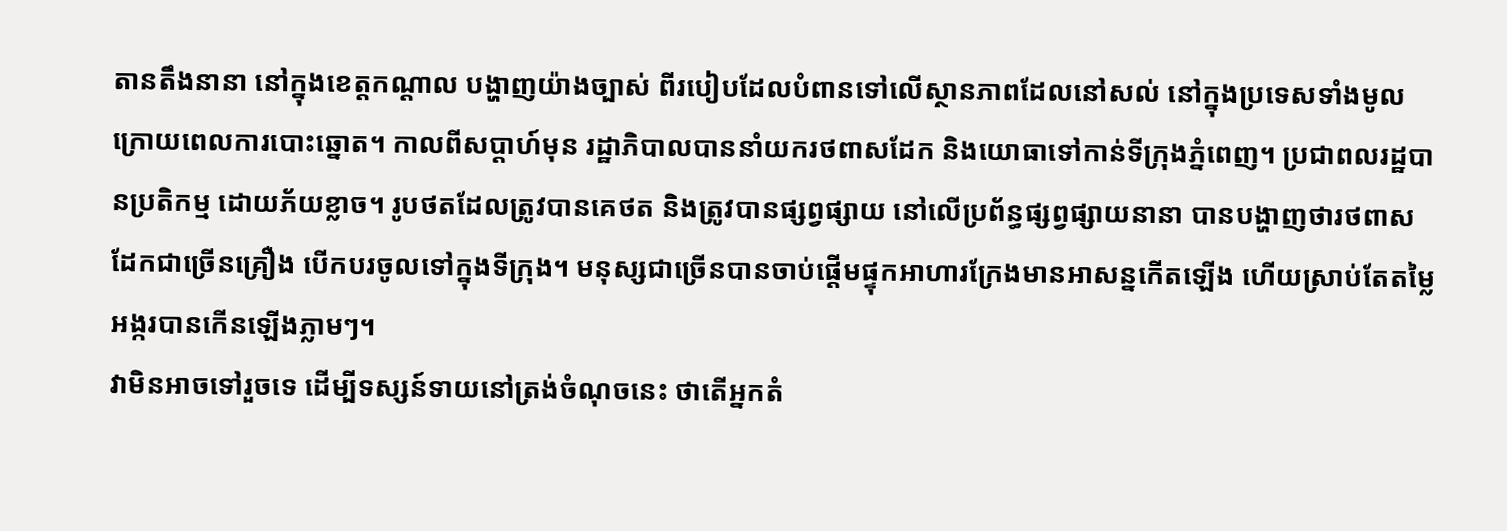តានតឹងនានា នៅក្នុងខេត្តកណ្តាល បង្ហាញយ៉ាងច្បាស់ ពីរបៀបដែលបំពានទៅលើស្ថានភាពដែលនៅសល់ នៅក្នុងប្រទេសទាំងមូល ក្រោយពេលការបោះឆ្នោត។ កាលពីសប្តាហ៍មុន រដ្ឋាភិបាលបាននាំយករថពាសដែក និងយោធាទៅកាន់ទីក្រុងភ្នំពេញ។ ប្រជាពលរដ្ឋបានប្រតិកម្ម ដោយភ័យខ្លាច។ រូបថតដែលត្រូវបានគេថត និងត្រូវបានផ្សព្វផ្សាយ នៅលើប្រព័ន្ធផ្សព្វផ្សាយនានា បានបង្ហាញថារថពាសដែកជាច្រើនគ្រឿង បើកបរចូលទៅក្នុងទីក្រុង។ មនុស្សជាច្រើនបានចាប់ផ្តើមផ្ទុកអាហារក្រែងមានអាសន្នកើតឡើង ហើយស្រាប់តែតម្លៃអង្ករបានកើនឡើងភ្លាមៗ។
វាមិនអាចទៅរួចទេ ដើម្បីទស្សន៍ទាយនៅត្រង់ចំណុចនេះ ថាតើអ្នកតំ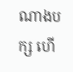ណាងបក្ស ហើ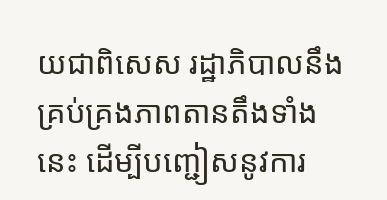យជាពិសេស រដ្ឋាភិបាលនឹងគ្រប់គ្រងភាពតានតឹងទាំងនេះ ដើម្បីបញ្ជៀសនូវការ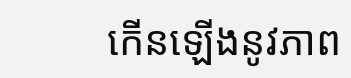កើនឡើងនូវភាព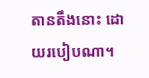តានតឹងនោះ ដោយរបៀបណា។